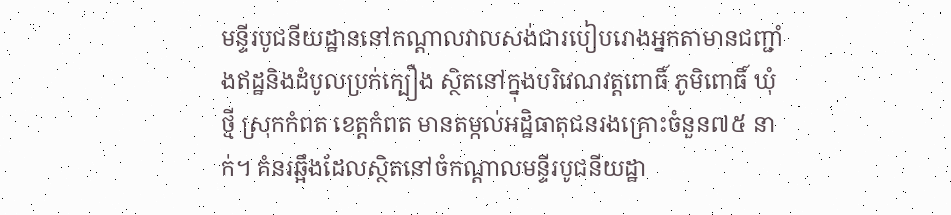មន្ទីរបូជនីយដ្ឋាននៅកណ្ដាលវាលសង់ជារបៀបរោងអ្នកតាមានជញ្ជាំងឥដ្ឋនិងដំបូលប្រក់ក្បឿង ស្ថិតនៅក្នុងបរិវេណវត្តពោធិ៍ ភូមិពោធិ៍ ឃុំថ្មី ស្រុកកំពត ខេត្ដកំពត មានតម្កល់អដ្ឋិធាតុជនរងគ្រោះចំនួន៧៥ នាក់។ គំនរឆ្អឹងដែលស្ថិតនៅចំកណ្ដាលមន្ទីរបូជនីយដ្ឋា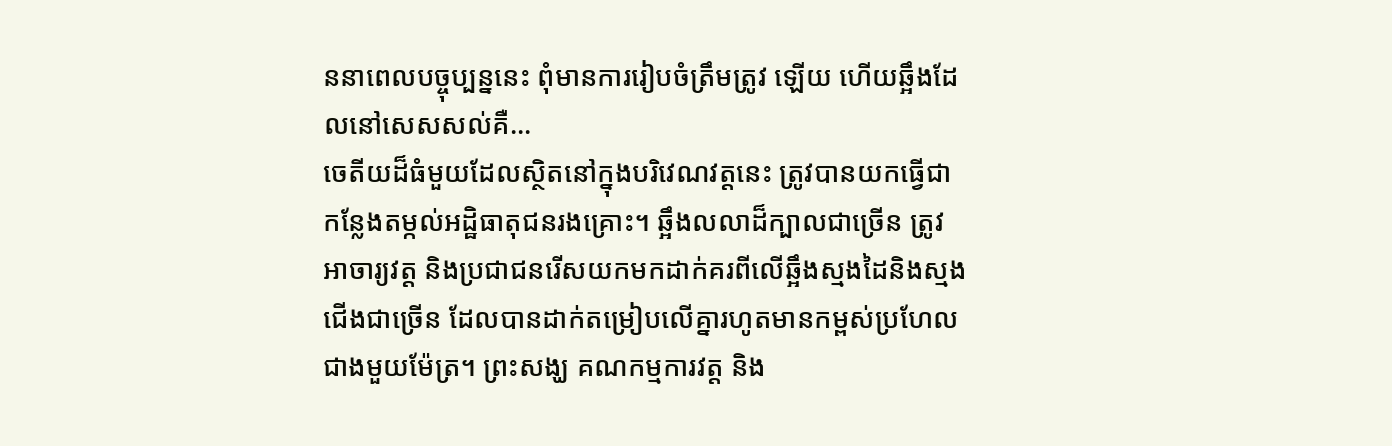ននាពេលបច្ចុប្បន្ននេះ ពុំមានការរៀបចំត្រឹមត្រូវ ឡើយ ហើយឆ្អឹងដែលនៅសេសសល់គឺ...
ចេតីយដ៏ធំមួយដែលស្ថិតនៅក្នុងបរិវេណវត្តនេះ ត្រូវបានយកធ្វើជាកន្លែងតម្កល់អដ្ឋិធាតុជនរងគ្រោះ។ ឆ្អឹងលលាដ៏ក្បាលជាច្រើន ត្រូវអាចារ្យវត្ត និងប្រជាជនរើសយកមកដាក់គរពីលើឆ្អឹងស្មងដៃនិងស្មងជើងជាច្រើន ដែលបានដាក់តម្រៀបលើគ្នារហូតមានកម្ពស់ប្រហែលជាងមួយម៉ែត្រ។ ព្រះសង្ឃ គណកម្មការវត្ត និង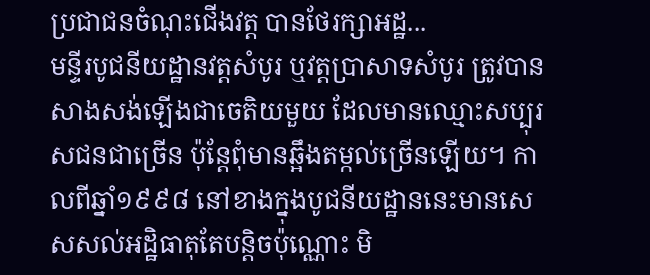ប្រជាជនចំណុះជើងវត្ត បានថែរក្សាអដ្ឋ...
មន្ទីរបូជនីយដ្ឋានវត្តសំបូរ ឬវត្តប្រាសាទសំបូរ ត្រូវបានសាងសង់ឡើងជាចេតិយមួយ ដែលមានឈ្មោះសប្បុរសជនជាច្រើន ប៉ុន្តែពុំមានឆ្អឹងតម្កល់ច្រើនឡើយ។ កាលពីឆ្នាំ១៩៩៨ នៅខាងក្នុងបូជនីយដ្ឋាននេះមានសេសសល់អដ្ឋិធាតុតែបន្តិចប៉ុណ្ណោះ មិ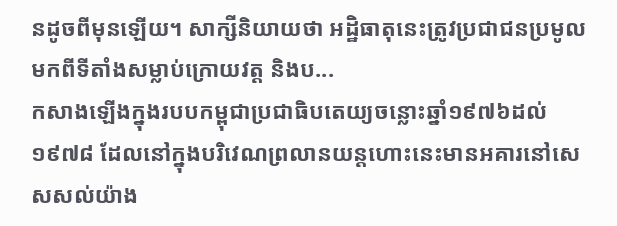នដូចពីមុនឡើយ។ សាក្សីនិយាយថា អដ្ឋិធាតុនេះត្រូវប្រជាជនប្រមូលមកពីទីតាំងសម្លាប់ក្រោយវត្ត និងប...
កសាងឡើងក្នុងរបបកម្ពុជាប្រជាធិបតេយ្យចន្លោះឆ្នាំ១៩៧៦ដល់១៩៧៨ ដែលនៅក្នុងបរិវេណព្រលានយន្តហោះនេះមានអគារនៅសេសសល់យ៉ាង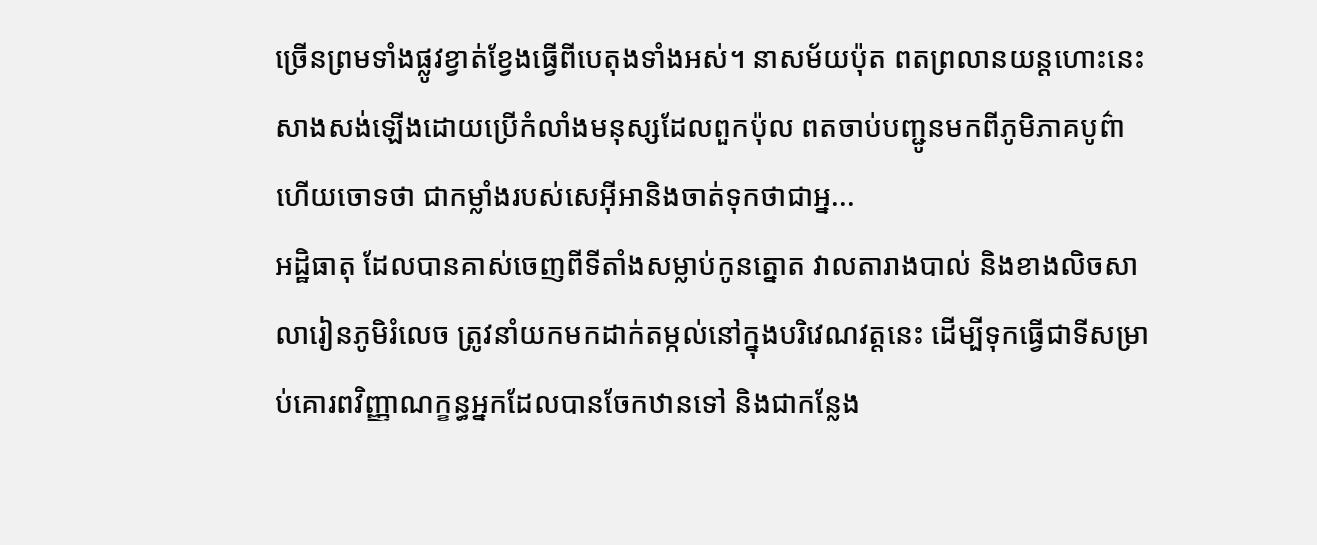ច្រើនព្រមទាំងផ្លូវខ្វាត់ខ្វែងធ្វើពីបេតុងទាំងអស់។ នាសម័យប៉ុត ពតព្រលានយន្តហោះនេះសាងសង់ឡើងដោយប្រើកំលាំងមនុស្សដែលពួកប៉ុល ពតចាប់បញ្ជូនមកពីភូមិភាគបូព៌ាហើយចោទថា ជាកម្លាំងរបស់សេអ៊ីអានិងចាត់ទុកថាជាអ្ន...
អដ្ឋិធាតុ ដែលបានគាស់ចេញពីទីតាំងសម្លាប់កូនត្នោត វាលតារាងបាល់ និងខាងលិចសាលារៀនភូមិរំលេច ត្រូវនាំយកមកដាក់តម្កល់នៅក្នុងបរិវេណវត្តនេះ ដើម្បីទុកធ្វើជាទីសម្រាប់គោរពវិញ្ញាណក្ខន្ធអ្នកដែលបានចែកឋានទៅ និងជាកន្លែង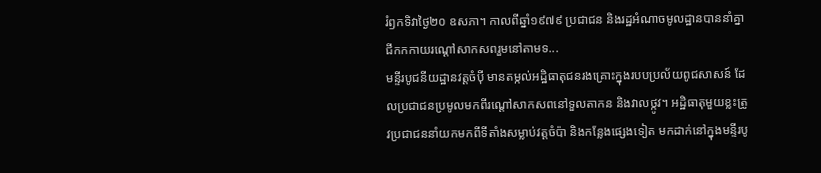រំឭកទិវាថ្ងៃ២០ ឧសភា។ កាលពីឆ្នាំ១៩៧៩ ប្រជាជន និងរដ្ឋអំណាចមូលដ្ឋានបាននាំគ្នាជីកកកាយរណ្ដៅសាកសពរួមនៅតាមទ...
មន្ទីរបូជនីយដ្ឋានវត្តចំប៉ី មានតម្កល់អដ្ឋិធាតុជនរងគ្រោះក្នុងរបបប្រល័យពូជសាសន៍ ដែលប្រជាជនប្រមូលមកពីរណ្ដៅសាកសពនៅទួលតាកន និងវាលថ្កូវ។ អដ្ឋិធាតុមួយខ្លះត្រូវប្រជាជននាំយកមកពីទីតាំងសម្លាប់វត្តចំប៉ា និងកន្លែងផេ្សងទៀត មកដាក់នៅក្នុងមន្ទីរបូ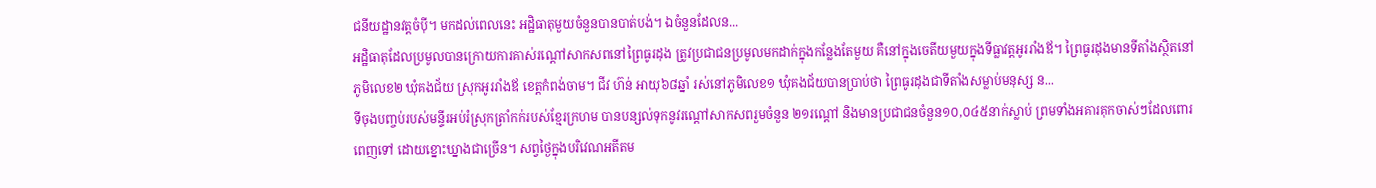ជនីយដ្ឋានវត្តចំប៉ី។ មកដល់ពេលនេះ អដ្ឋិធាតុមួយចំនួនបានបាត់បង់។ ឯចំនួនដែលន...
អដ្ឋិធាតុដែលប្រមូលបានក្រោយការគាស់រណ្ដៅសាកសពនៅព្រៃធូរដុង ត្រូវប្រជាជនប្រមូលមកដាក់ក្នុងកន្លែងតែមួយ គឺនៅក្នុងចេតីយមួយក្នុងទីធ្លាវត្តអូររាំងឪ។ ព្រៃធូរដុងមានទីតាំងស្ថិតនៅភូមិលេខ២ ឃុំគងជ័យ ស្រុកអូររាំងឪ ខេត្ដកំពង់ចាម។ ជីវ ហ៊ន់ អាយុ៦៨ឆ្នាំ រស់នៅភូមិលេខ១ ឃុំគងជ័យបានប្រាប់ថា ព្រៃធូរដុងជាទីតាំងសម្លាប់មនុស្ស ន...
ទីចុងបពា្ចប់របស់មន្ទីរអប់រំស្រុកត្រាំកក់របស់ខ្មែរក្រហម បានបន្សល់ទុកនូវរណ្ដៅសាកសពរួមចំនួន ២១រណ្ដៅ និងមានប្រជាជនចំនួន១០,០៤៥នាក់ស្លាប់ ព្រមទាំងអគារគុកចាស់ៗដែលពោរពេញទៅ ដោយខ្នោះឃ្នាងជាច្រើន។ សព្វថ្ងៃក្នុងបរិវេណអតីតម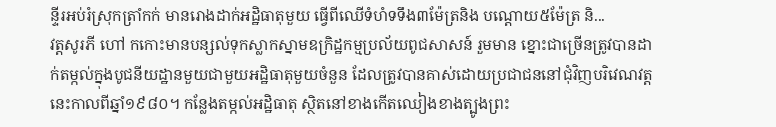ន្ទីរអប់រំស្រុកត្រាំកក់ មានរោងដាក់អដ្ឋិធាតុមួយ ធ្វើពីឈើទំហំទទឹង៣ម៉ែត្រនិង បណ្ដោយ៥ម៉ែត្រ និ...
វត្តសូរភី ហៅ កកោះមានបន្សល់ទុកស្លាកស្នាមឧក្រិដ្ឋកម្មប្រល័យពូជសាសន៍ រួមមាន ខ្នោះជាច្រើនត្រូវបានដាក់តម្កល់ក្នុងបូជនីយដ្ឋានមួយជាមួយអដ្ឋិធាតុមួយចំនួន ដែលត្រូវបានគាស់ដោយប្រជាជននៅជុំវិញបរិវេណវត្តនេះកាលពីឆ្នាំ១៩៨០។ កន្លែងតម្កល់អដ្ឋិធាតុ ស្ថិតនៅខាងកើតឈៀងខាងត្បូងព្រះ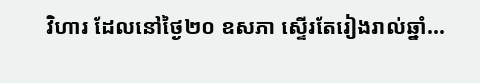វិហារ ដែលនៅថ្ងៃ២០ ឧសភា ស្ទើរតែរៀងរាល់ឆ្នាំ...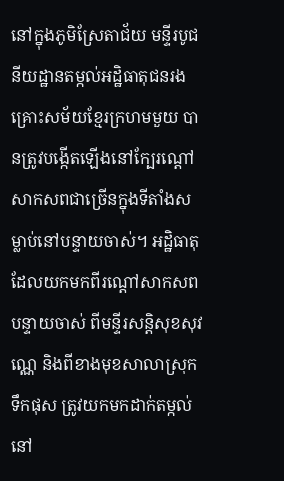នៅក្នុងភូមិស្រែតាជ័យ មន្ទីរបូជនីយដ្ឋានតម្កល់អដ្ឋិធាតុជនរងគ្រោះសម័យខ្មែរក្រហមមួយ បានត្រូវបង្កើតឡើងនៅក្បែរណ្ដៅសាកសពជាច្រើនក្នុងទីតាំងសម្លាប់នៅបន្ទាយចាស់។ អដ្ឋិធាតុដែលយកមកពីរណ្ដៅសាកសពបន្ទាយចាស់ ពីមន្ទីរសន្ដិសុខសុវណេ្ណ និងពីខាងមុខសាលាស្រុកទឹកផុស ត្រូវយកមកដាក់តម្កល់នៅ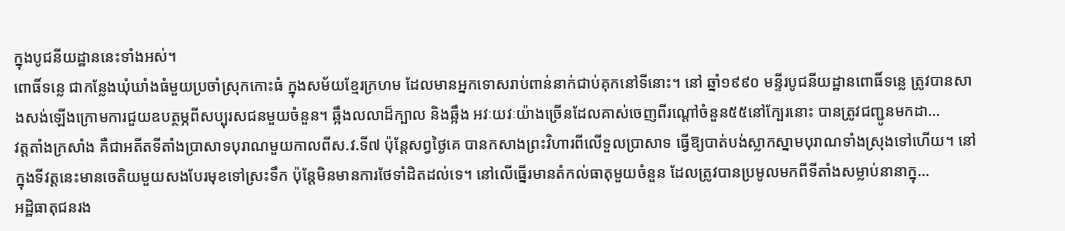ក្នុងបូជនីយដ្ឋាននេះទាំងអស់។
ពោធិ៍ទនេ្ល ជាកន្លែងឃុំឃាំងធំមួយប្រចាំស្រុកកោះធំ ក្នុងសម័យខ្មែរក្រហម ដែលមានអ្នកទោសរាប់ពាន់នាក់ជាប់គុកនៅទីនោះ។ នៅ ឆ្នាំ១៩៩០ មន្ទីរបូជនីយដ្ឋានពោធិ៍ទនេ្ល ត្រូវបានសាងសង់ឡើងក្រោមការជួយឧបត្ថម្ភពីសប្បុរសជនមួយចំនួន។ ឆ្អឹងលលាដ៏ក្បាល និងឆ្អឹង អវៈយវៈយ៉ាងច្រើនដែលគាស់ចេញពីរណ្ដៅចំនួន៥៥នៅក្បែរនោះ បានត្រូវជញ្ជូនមកដា...
វត្តតាំងក្រសាំង គឺជាអតីតទីតាំងប្រាសាទបុរាណមួយកាលពីស.វ.ទី៧ ប៉ុន្តែសព្វថ្ងៃគេ បានកសាងព្រះវិហារពីលើទួលប្រាសាទ ធ្វើឱ្យបាត់បង់ស្លាកស្នាមបុរាណទាំងស្រុងទៅហើយ។ នៅក្នុងទីវត្តនេះមានចេតិយមួយសងបែរមុខទៅស្រះទឹក ប៉ុន្តែមិនមានការថែទាំដិតដល់ទេ។ នៅលើធ្នើរមានតំកល់ធាតុមួយចំនួន ដែលត្រូវបានប្រមូលមកពីទីតាំងសម្លាប់នានាក្នុ...
អដ្ឋិធាតុជនរង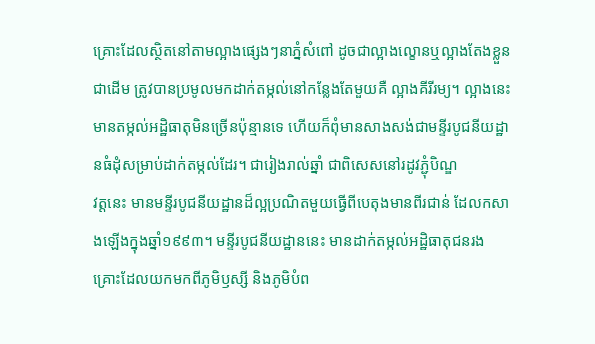គ្រោះដែលស្ថិតនៅតាមល្អាងផេ្សងៗនាភ្នំសំពៅ ដូចជាល្អាងល្ខោនឬល្អាងតែងខ្លួនជាដើម ត្រូវបានប្រមូលមកដាក់តម្កល់នៅកន្លែងតែមួយគឺ ល្អាងគីរីរម្យ។ ល្អាងនេះមានតម្កល់អដ្ឋិធាតុមិនច្រើនប៉ុន្មានទេ ហើយក៏ពុំមានសាងសង់ជាមន្ទីរបូជនីយដ្ឋានធំដុំសម្រាប់ដាក់តម្កល់ដែរ។ ជារៀងរាល់ឆ្នាំ ជាពិសេសនៅរដូវភ្ជុំបិណ្ឌ
វត្តនេះ មានមន្ទីរបូជនីយដ្ឋានដ៏ល្អប្រណិតមួយធ្វើពីបេតុងមានពីរជាន់ ដែលកសាងឡើងក្នុងឆ្នាំ១៩៩៣។ មន្ទីរបូជនីយដ្ឋាននេះ មានដាក់តម្កល់អដ្ឋិធាតុជនរងគ្រោះដែលយកមកពីភូមិឫស្សី និងភូមិបំព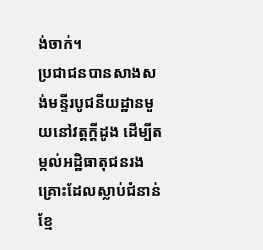ង់ចាក់។
ប្រជាជនបានសាងសង់មន្ទីរបូជនីយដ្ឋានមួយនៅវត្តក្ដីដូង ដើម្បីតម្កល់អដ្ឋិធាតុជនរងគ្រោះដែលស្លាប់ជំនាន់ខ្មែ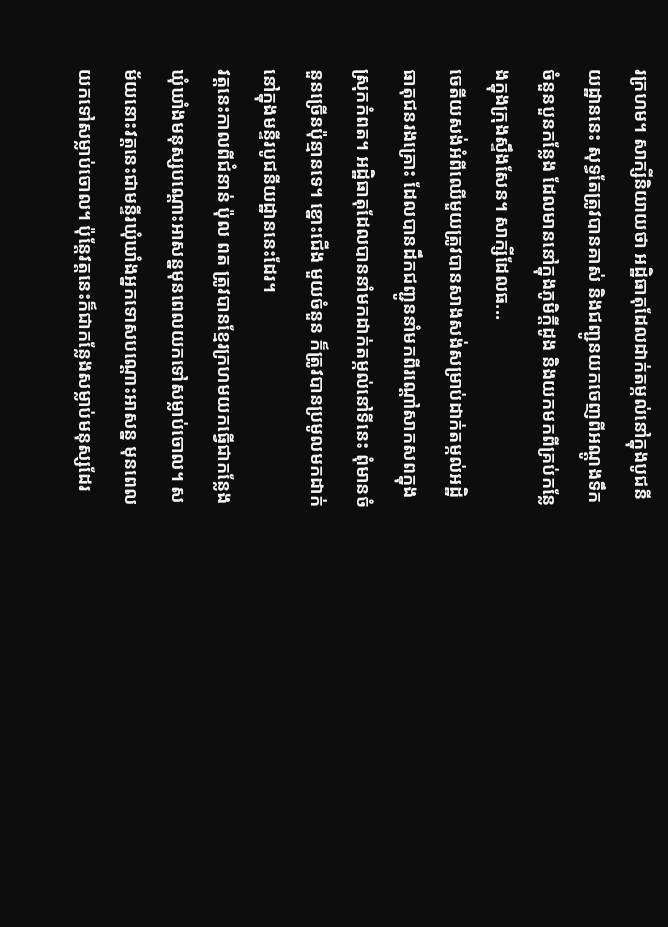រក្រហម។ សាក្សីនិយាយថា អដ្ឋិធាតុដែលដាក់តម្កល់នៅក្នុងបូជនីយដ្ឋាននេះ សុទ្ធតែត្រូវបានគាស់ និងជញ្ជូនយកចេញពីអណ្ដូងទឹកចំនួនបួនកន្លែង ដែលមាននៅក្នុងភូមិក្ដីដូង និងយកមកពីគ្រប់កន្លែងក្នុងក្រុងស្ទឹងសែន។ សាក្សីដែលធ...
ចេតីយសង់អំពីឈើមួយត្រូវបានសាងសង់សម្រាប់ដាក់តម្កល់អដ្ឋិធាតុជនរងគ្រោះ ដែលបានដឹកជញ្ជូននាំមកពីរណ្ដៅសាកសពក្នុងស្រុកកំពត។ អដ្ឋិធាតុដែលបាននាំមកដាក់តម្កល់នៅទីនេះ ពុំមានចំនួនច្រើនប៉ុន្មានទេ។ ខ្នោះជើង មួយចំនួន ក៏ត្រូវបានប្រមូលមកដាក់នៅក្នុងមន្ទីរបូជនីយដ្ឋាននេះដែរ។
វត្តនេះកាលពីជំនាន់ ប៉ុល ពត ត្រូវបានខ្មែរក្រហមយកធើ្វជាកន្លែងឃុំឃាំងមនុស្សបណ្ដោះអាសន្នមុនពេលយកទៅសម្លាប់ចោល។ សម័យនោះវត្តនេះជាមន្ទីរឃុំឃាំងអ្នកទោសបណ្ដោះអាសន្ន មុនពេលយកទៅសម្លាប់ចោល។ ប៉ុន្តែវត្តនេះក៏ជាកន្លែងសម្លាប់មនុស្សដែរ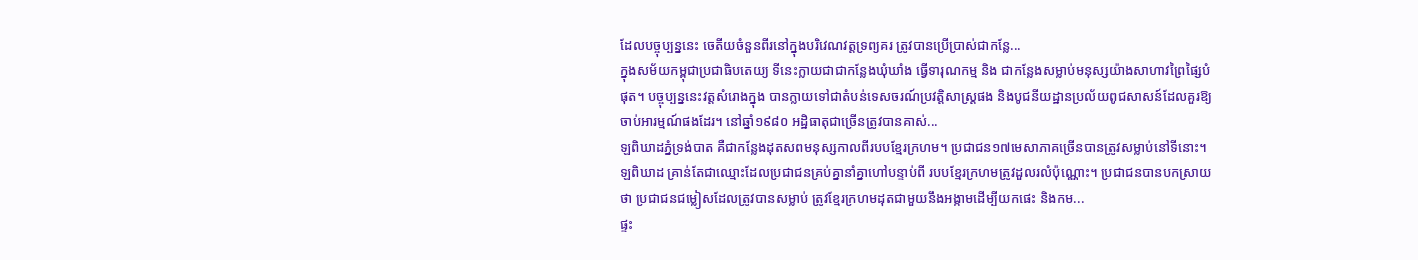ដែលបច្ចុប្បន្ននេះ ចេតីយចំនួនពីរនៅក្នុងបរិវេណវត្តទ្រព្យគរ ត្រូវបានប្រើប្រាស់ជាកន្លែ...
ក្នុងសម័យកម្ពុជាប្រជាធិបតេយ្យ ទីនេះក្លាយជាជាកន្លែងឃុំឃាំង ធ្វើទារុណកម្ម និង ជាកន្លែងសម្លាប់មនុស្សយ៉ាងសាហាវព្រៃផ្សៃបំផុត។ បច្ចុប្បន្ននេះវត្តសំរោងក្នុង បានក្លាយទៅជាតំបន់ទេសចរណ៍ប្រវត្តិសាស្រ្តផង និងបូជនីយដ្ឋានប្រល័យពូជសាសន៍ដែលគួរឱ្យចាប់អារម្មណ៍ផងដែរ។ នៅឆ្នាំ១៩៨០ អដ្ឋិធាតុជាច្រើនត្រូវបានគាស់...
ឡពិឃាដភ្នំទ្រង់បាត គឺជាកន្លែងដុតសពមនុស្សកាលពីរបបខ្មែរក្រហម។ ប្រជាជន១៧មេសាភាគច្រើនបានត្រូវសម្លាប់នៅទីនោះ។ ឡពិឃាដ គ្រាន់តែជាឈ្មោះដែលប្រជាជនគ្រប់គ្នានាំគ្នាហៅបន្ទាប់ពី របបខ្មែរក្រហមត្រូវដួលរលំប៉ុណ្ណោះ។ ប្រជាជនបានបកស្រាយថា ប្រជាជនជម្លៀសដែលត្រូវបានសម្លាប់ ត្រូវខ្មែរក្រហមដុតជាមួយនឹងអង្កាមដើម្បីយកផេះ និងកម...
ផ្ទះ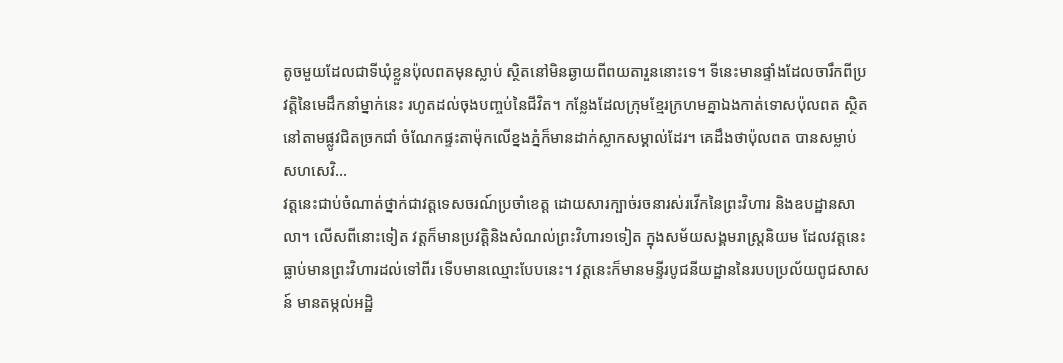តូចមួយដែលជាទីឃុំខ្លួនប៉ុលពតមុនស្លាប់ ស្ថិតនៅមិនឆ្ងាយពីពយតារួននោះទេ។ ទីនេះមានផ្ទាំងដែលចារឹកពីប្រវត្តិនៃមេដឹកនាំម្នាក់នេះ រហូតដល់ចុងបញ្ចប់នៃជីវិត។ កន្លែងដែលក្រុមខ្មែរក្រហមគ្នាឯងកាត់ទោសប៉ុលពត ស្ថិតនៅតាមផ្លូវជិតច្រកជាំ ចំណែកផ្ទះតាម៉ុកលើខ្នងភ្នំក៏មានដាក់ស្លាកសម្គាល់ដែរ។ គេដឹងថាប៉ុលពត បានសម្លាប់សហសេវិ...
វត្តនេះជាប់ចំណាត់ថ្នាក់ជាវត្តទេសចរណ៍ប្រចាំខេត្ត ដោយសារក្បាច់រចនារស់រវើកនៃព្រះវិហារ និងឧបដ្ឋានសាលា។ លើសពីនោះទៀត វត្តក៏មានប្រវត្តិនិងសំណល់ព្រះវិហារ១ទៀត ក្នុងសម័យសង្គមរាស្ត្រនិយម ដែលវត្តនេះធ្លាប់មានព្រះវិហារដល់ទៅពីរ ទើបមានឈ្មោះបែបនេះ។ វត្តនេះក៏មានមន្ទីរបូជនីយដ្ឋាននៃរបបប្រល័យពូជសាសន៍ មានតម្កល់អដ្ឋិ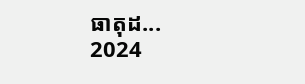ធាតុដ...
2024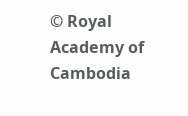© Royal Academy of Cambodia